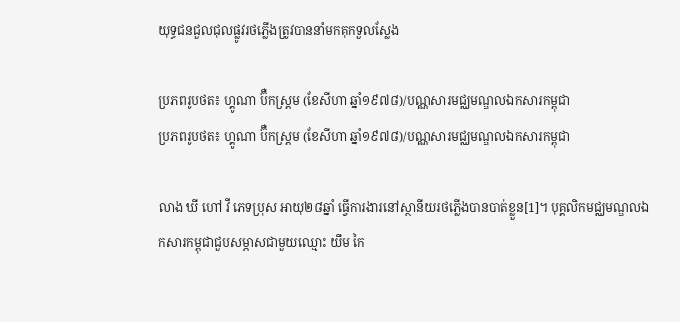យុទ្ធជនជួលជុលផ្លូវរថភ្លើងត្រូវបាននាំមកគុកទួលស្លែង

ប្រភពរូបថត៖ ហ្គូណា ប៊ឺកស្ត្រម (ខែសីហា ឆ្នាំ១៩៧៨)/បណ្ណសារមជ្ឈមណ្ឌលឯកសារកម្ពុជា
ប្រភពរូបថត៖ ហ្គូណា ប៊ឺកស្ត្រម (ខែសីហា ឆ្នាំ១៩៧៨)/បណ្ណសារមជ្ឈមណ្ឌលឯកសារកម្ពុជា

លាង ឃី ហៅ វី ភេទប្រុស អាយុ២៨ឆ្នាំ ធ្វើការងារនៅស្ថានីយរថភ្លើងបានបាត់ខ្លួន[1]។ បុគ្គលិកមជ្ឈមណ្ឌលឯកសារកម្ពុជាជួបសម្ភាសជាមួយឈ្មោះ យឹម កៃ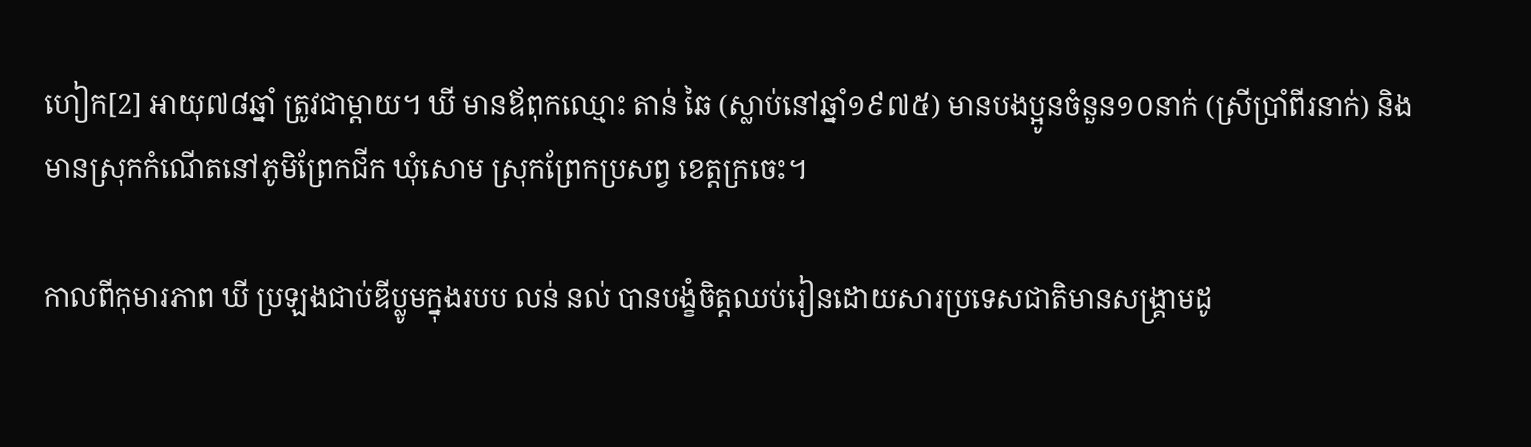ហៀក[2] អាយុ៧៨ឆ្នាំ ត្រូវជាម្ដាយ។ ឃី មានឪពុកឈ្មោះ តាន់ ឆៃ (ស្លាប់នៅឆ្នាំ១៩៧៥) មានបងប្អូនចំនួន១០នាក់ (ស្រីប្រាំពីរនាក់) និងមានស្រុកកំណើតនៅភូមិព្រែកជីក ឃុំសោម ស្រុកព្រែកប្រសព្វ ខេត្ដក្រចេះ។

កាលពីកុមារភាព ឃី ប្រឡងជាប់ឌីប្លូមក្នុងរបប លន់ នល់ បានបង្ខំចិត្តឈប់រៀនដោយសារប្រទេសជាតិមានសង្គ្រាមដូ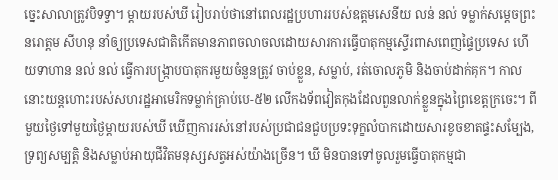ច្នេះសាលាត្រូវបិទទ្វា។ ម្តាយរបស់ឃី រៀបរាប់ថានៅពេលរដ្ឋប្រហាររបស់ឧត្តមសេនីយ លន់ នល់ ទម្លាក់សមេ្ដចព្រះនរោត្តម សីហនុ នាំឲ្យប្រទេសជាតិកើតមានភាពចលាចលដោយសារការធ្វើបាតុកម្មស្ទើរពាសពេញផ្ទៃប្រទេស ហើយទាហាន នល់ នល់ ធ្វើការបង្រ្កាបបាតុករមួយចំនួនត្រូវ ចាប់ខ្លួន, សម្លាប់, រត់ចោលភូមិ និងចាប់ដាក់គុក។ កាលនោះយន្តហោះរបស់សហរដ្ឋអាមេរិកទម្លាក់គ្រាប់បេ-៥២ លើកងទ័ពវៀតកុងដែលពួនលាក់ខ្លួនក្នុងព្រៃខេត្តក្រចេះ។ ពីមួយថ្ងៃទៅមួយថ្ងៃម្តាយរបស់ឃី ឃើញការរស់នៅរបស់ប្រជាជនជួបប្រទះទុក្ខលំបាកដោយសារខូចខាតផ្ទះសម្បែង, ទ្រព្យសម្បត្តិ និងសម្លាប់អាយុជីវិតមនុស្សសត្វអស់យ៉ាងច្រើន។ ឃី មិនបានទៅចូលរួមធ្វើបាតុកម្មជា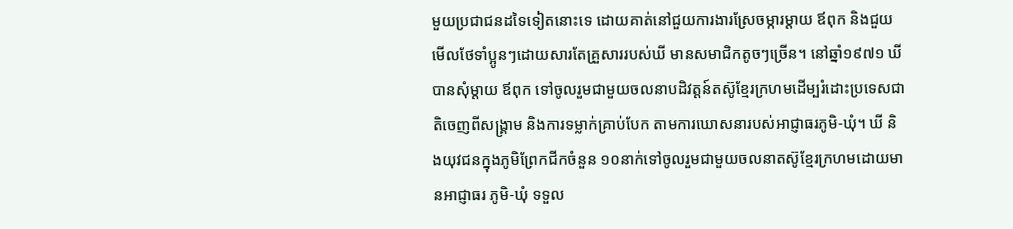មួយប្រជាជនដទៃទៀតនោះទេ ដោយគាត់នៅជួយការងារស្រែចម្ការម្តាយ ឪពុក និងជួយមើលថែទាំប្អូនៗដោយសារតែគ្រួសាររបស់ឃី មានសមាជិកតូចៗច្រើន។ នៅឆ្នាំ១៩៧១ ឃី បានសុំម្តាយ ឪពុក ទៅចូលរួមជាមួយចលនាបដិវត្តន៍តស៊ូខ្មែរក្រហមដើម្បរំដោះប្រទេសជាតិចេញពីសង្រ្គាម និងការទម្លាក់គ្រាប់បែក តាមការឃោសនារបស់អាជ្ញាធរភូមិ-ឃុំ។ ឃី និងយុវជនក្នុងភូមិព្រែកជីកចំនួន ១០នាក់ទៅចូលរួមជាមួយចលនាតស៊ូខ្មែរក្រហមដោយមានអាជ្ញាធរ ភូមិ-ឃុំ ទទួល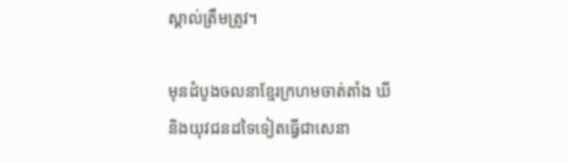ស្គាល់ត្រឹមត្រូវ។

មុនដំបូងចលនាខ្មែរក្រហមចាត់តាំង ឃី និងយុវជនដទៃទៀតធ្វើជាសេនា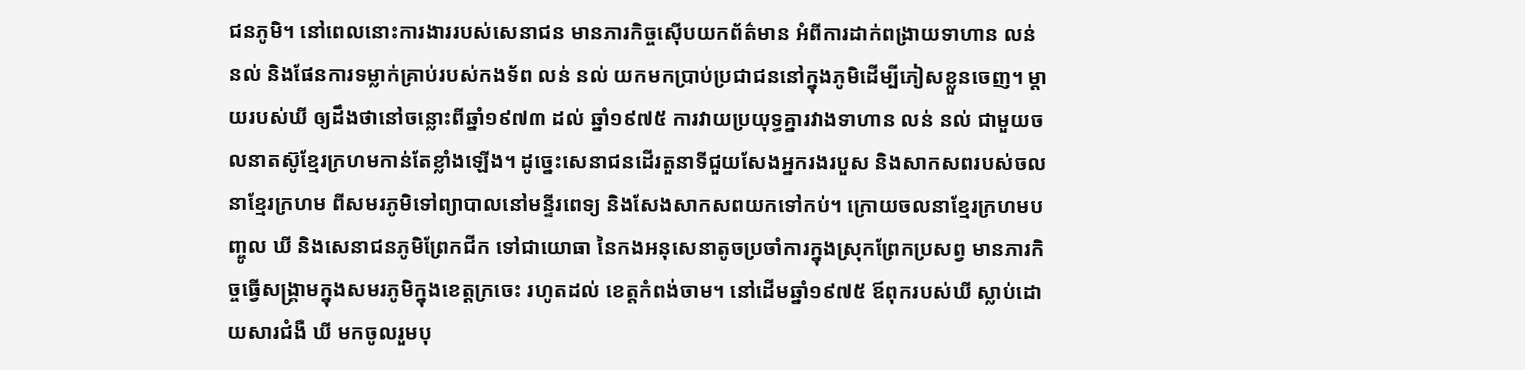ជនភូមិ។ នៅពេលនោះការងាររបស់សេនាជន មានភារកិច្ចស៊ើបយកព័ត៌មាន អំពីការដាក់ពង្រាយទាហាន លន់ នល់ និងផែនការទម្លាក់គ្រាប់របស់កងទ័ព លន់ នល់ យកមកប្រាប់ប្រជាជននៅក្នុងភូមិដើម្បីភៀសខ្លួនចេញ។ ម្តាយរបស់ឃី ឲ្យដឹងថានៅចន្លោះពីឆ្នាំ១៩៧៣ ដល់ ឆ្នាំ១៩៧៥ ការវាយប្រយុទ្ធគ្នារវាងទាហាន លន់ នល់ ជាមួយចលនាតស៊ូខ្មែរក្រហមកាន់តែខ្លាំងឡើង។ ដូច្នេះសេនាជនដើរតួនាទីជួយសែងអ្នករងរបួស និងសាកសពរបស់ចលនាខ្មែរក្រហម ពីសមរភូមិទៅព្យាបាលនៅមន្ទីរពេទ្យ និងសែងសាកសពយកទៅកប់។ ក្រោយចលនាខ្មែរក្រហមបញ្ចូល ឃី និងសេនាជនភូមិព្រែកជីក ទៅជាយោធា នៃកងអនុសេនាតូចប្រចាំការក្នុងស្រុកព្រែកប្រសព្វ មានភារកិច្ចធ្វើសង្រ្គាមក្នុងសមរភូមិក្នុងខេត្តក្រចេះ រហូតដល់ ខេត្តកំពង់ចាម។ នៅដើមឆ្នាំ១៩៧៥ ឪពុករបស់ឃី ស្លាប់ដោយសារជំងឺ ឃី មកចូលរួមបុ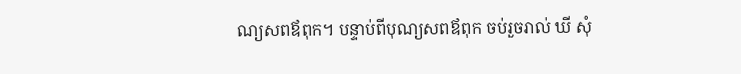ណ្យសពឪពុក។ បន្ទាប់ពីបុណ្យសពឪពុក ចប់រួចរាល់ ឃី សុំ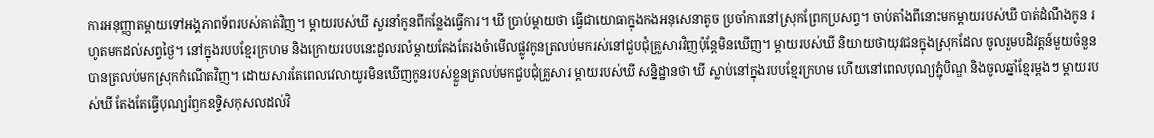ការអនុញ្ញាតម្តាយទៅអង្គភាពទ័ពរបស់គាត់វិញ។ ម្តាយរបស់ឃី សួរនាំកូនពីកន្លែងធ្វើការ។ ឃី ប្រាប់ម្តាយថា ធ្វើជាយោធាក្នុងកងអនុសេនាតូច ប្រចាំការនៅស្រុកព្រែកប្រសព្វ។ ចាប់តាំងពីនោះមកម្តាយរបស់ឃី បាត់ដំណឹងកូន រហូតមកដល់សព្វថ្ងៃ។ នៅក្នុងរបបខ្មែរក្រហម និងក្រោយរបបនេះដួលរលំម្តាយតែងតែរងចំាមើលផ្លូវកូនត្រលប់មករស់នៅជួបជុំគ្រួសារវិញប៉ុន្តែមិនឃើញ។ ម្តាយរបស់ឃី និយាយថាយុវជនក្នុងស្រុកដែល ចូលរួមបដិវត្តន៍មួយចំនួនបានត្រលប់មកស្រុកកំណើតវិញ។ ដោយសារតែពេលវេលាយូរមិនឃើញកូនរបស់ខ្លួនត្រលប់មកជួបជុំគ្រួសារ ម្តាយរបស់ឃី សន្និដ្ឋានថា ឃី ស្លាប់នៅក្នុងរបបខ្មែរក្រហម ហើយនៅពេលបុណ្យភ្ជុំបិណ្ឌ និងចូលឆ្នាំខ្មែរម្តងៗ ម្តាយរបស់ឃី តែងតែធ្វើបុណ្យរំឭកឧទ្ទិសកុសលដល់វិ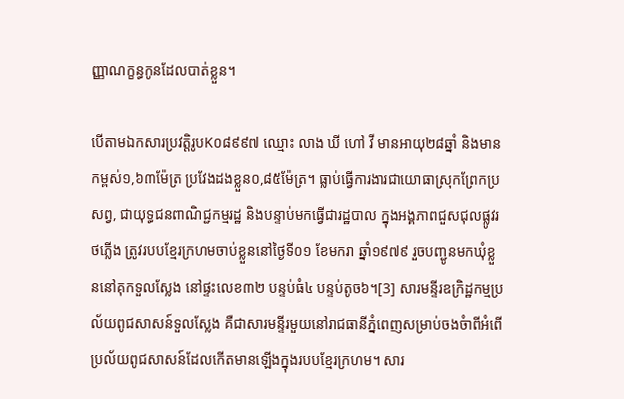ញ្ញាណក្ខន្ធកូនដែលបាត់ខ្លួន។

បើតាមឯកសារប្រវត្ដិរូបK០៨៩៩៧ ឈ្មោះ លាង ឃី ហៅ វី មានអាយុ២៨ឆ្នាំ និងមានកម្ពស់១,៦៣ម៉ែត្រ ប្រវែងដងខ្លួន០,៨៥ម៉ែត្រ។ ធ្លាប់ធ្វើការងារជាយោធាស្រុកព្រែកប្រសព្វ, ជាយុទ្ធជនពាណិជ្ជកម្មរដ្ឋ និងបន្ទាប់មកធ្វើជារដ្ឋបាល ក្នុងអង្គភាពជួសជុលផ្លូវរថភ្លើង ត្រូវរបបខ្មែរក្រហមចាប់ខ្លួននៅថៃ្ងទី០១ ខែមករា ឆ្នាំ១៩៧៩ រួចបញ្ជូនមកឃុំខ្លួននៅគុកទួលស្លែង នៅផ្ទះលេខ៣២ បន្ទប់ធំ៤ បន្ទប់តូច៦។[3] សារមន្ទីរឧក្រិដ្ឋកម្មប្រល័យពូជសាសន៍ទួលស្លែង គឺជាសារមន្ទីរមួយនៅរាជធានីភ្នំពេញសម្រាប់ចងចំាពីអំពើប្រល័យពូជសាសន៍ដែលកើតមានឡើងក្នុងរបបខ្មែរក្រហម។ សារ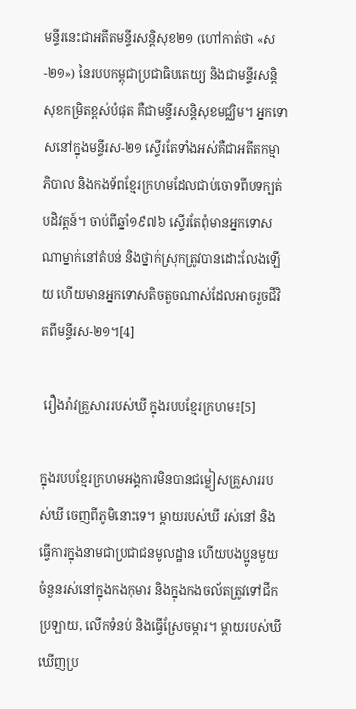មន្ទីរនេះជាអតីតមន្ទីរសន្ដិសុខ២១ (ហៅកាត់ថា «ស-២១») នៃរបបកម្ពុជាប្រជាធិបតេយ្យ និងជាមន្ទីរសន្តិសុខកម្រិតខ្ពស់បំផុត គឺជាមន្ទីរសន្តិសុខមជ្ឈិម។ អ្នកទោសនៅក្នុងមន្ទីរស-២១ ស្ទើរតែទាំងអស់គឺជាអតីតកម្មាភិបាល និងកងទ័ពខ្មែរក្រហមដែលជាប់ចោទពីបទក្បត់បដិវត្តន៍។ ចាប់ពីឆ្នាំ១៩៧៦ ស្ទើរតែពុំមានអ្នកទោសណាម្នាក់នៅតំបន់ និងថ្នាក់ស្រុកត្រូវបានដោះលែងឡើយ ហើយមានអ្នកទោសតិចតួចណាស់ដែលអាចរួចជីវិតពីមន្ទីរស-២១។[4]

 រឿងរ៉ាវគ្រួសាររបស់ឃី ក្នុងរបបខ្មែរក្រហម៖[5]

ក្នុងរបបខ្មែរក្រហមអង្គការមិនបានជម្លៀសគ្រួសាររបស់ឃី ចេញពីភូមិនោះទេ។ ម្តាយរបស់ឃី រស់នៅ និងធ្វើការក្នុងនាមជាប្រជាជនមូលដ្ឋាន ហើយបងប្អូនមួយចំនួនរស់នៅក្នុងកងកុមារ និងក្នុងកងចល័តត្រូវទៅជីកប្រឡាយ, លើកទំនប់ និងធ្វើស្រែចម្ការ។ ម្តាយរបស់ឃី ឃើញប្រ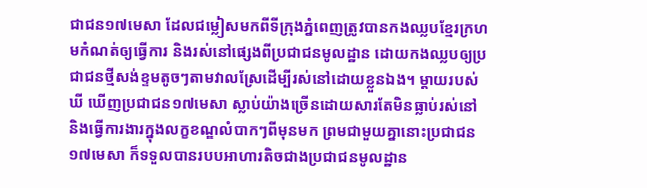ជាជន១៧មេសា ដែលជម្លៀសមកពីទីក្រុងភ្នំពេញត្រូវបានកងឈ្លបខ្មែរក្រហមកំណត់ឲ្យធ្វើការ និងរស់នៅផ្សេងពីប្រជាជនមូលដ្ឋាន ដោយកងឈ្លបឲ្យប្រជាជនថ្មីសង់ខ្ទមតូចៗតាមវាលស្រែដើម្បីរស់នៅដោយខ្លួនឯង។ ម្តាយរបស់ឃី ឃើញប្រជាជន១៧មេសា ស្លាប់យ៉ាងច្រើនដោយសារតែមិនធ្លាប់រស់នៅ និងធ្វើការងារក្នុងលក្ខខណ្ឌលំបាកៗពីមុនមក ព្រមជាមួយគ្នានោះប្រជាជន១៧មេសា ក៏ទទួលបានរបបអាហារតិចជាងប្រជាជនមូលដ្ឋាន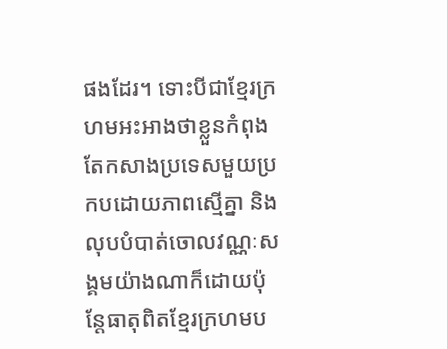ផងដែរ។ ទោះបីជាខ្មែរក្រហមអះអាងថាខ្លួនកំពុងតែកសាងប្រទេសមួយប្រកបដោយភាពស្មើគ្នា និងលុបបំបាត់ចោលវណ្ណៈសង្គមយ៉ាងណាក៏ដោយប៉ុន្តែធាតុពិតខ្មែរក្រហមប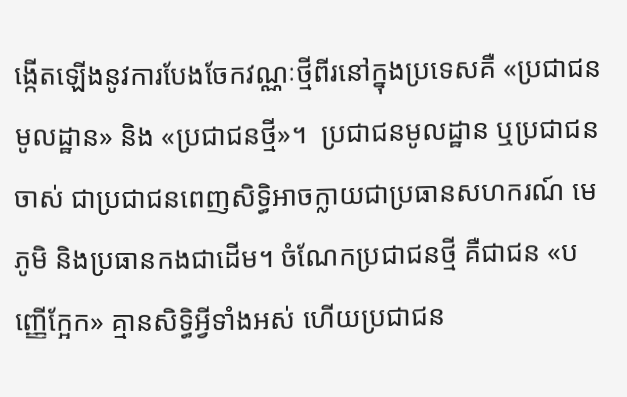ង្កើតឡើងនូវការបែងចែកវណ្ណៈថ្មីពីរនៅក្នុងប្រទេសគឺ «ប្រជាជនមូលដ្ឋាន» និង «ប្រជាជនថ្មី»។  ប្រជាជនមូលដ្ឋាន ឬប្រជាជនចាស់ ជាប្រជាជនពេញសិទ្ធិអាចក្លាយជាប្រធានសហករណ៍ មេភូមិ និងប្រធានកងជាដើម។ ចំណែកប្រជាជនថី្ម គឺជាជន «បញ្ញើក្អែក» គ្មានសិទ្ធិអ្វីទាំងអស់ ហើយប្រជាជន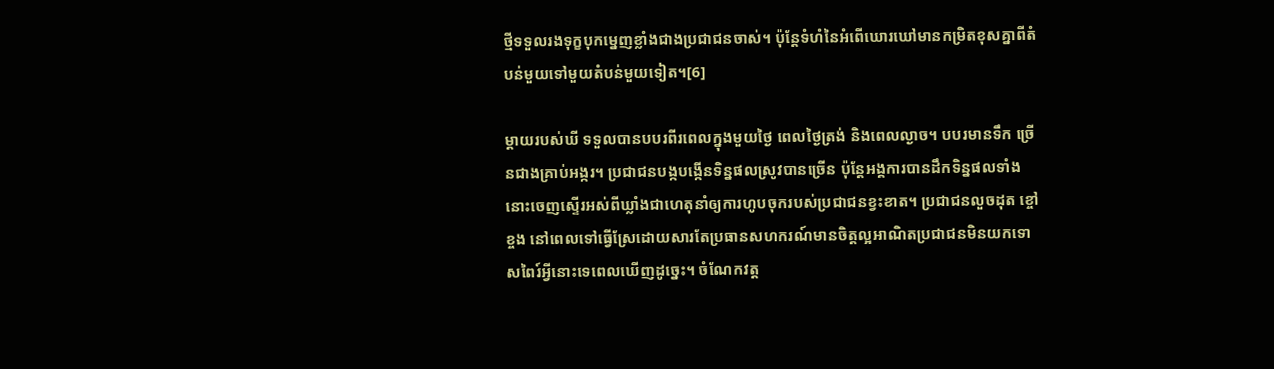ថ្មីទទួលរងទុក្ខបុកម្នេញខ្លាំងជាងប្រជាជនចាស់។ ប៉ុន្តែទំហំនៃអំពើឃោរឃៅមានកម្រិតខុសគ្នាពីតំបន់មួយទៅមួយតំបន់មួយទៀត។[6]

ម្តាយរបស់ឃី ទទួលបានបបរពីរពេលក្នុងមួយថ្ងៃ ពេលថ្ងៃត្រង់ និងពេលល្ងាច។ បបរមានទឹក ច្រើនជាងគ្រាប់អង្ករ។ ប្រជាជនបង្កបង្កើនទិន្នផលស្រូវបានច្រើន ប៉ុន្តែអង្គការបានដឹកទិន្នផលទាំងនោះចេញស្ទើរអស់ពីឃ្លាំងជាហេតុនាំឲ្យការហូបចុករបស់ប្រជាជនខ្វះខាត។ ប្រជាជនលួចដុត ខ្ចៅ ខ្ចង នៅពេលទៅធ្វើស្រែដោយសារតែប្រធានសហករណ៍មានចិត្តល្អអាណិតប្រជាជនមិនយកទោសពៃរ៍អ្វីនោះទេពេលឃើញដូច្នេះ។ ចំណែកវត្ត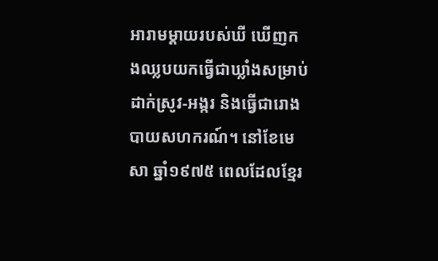អារាមម្តាយរបស់ឃី ឃើញកងឈ្លបយកធ្វើជាឃ្លាំងសម្រាប់ដាក់ស្រូវ-អង្ករ និងធ្វើជារោងបាយសហករណ៍។ នៅខែមេសា ឆ្នាំ១៩៧៥ ពេលដែលខ្មែរ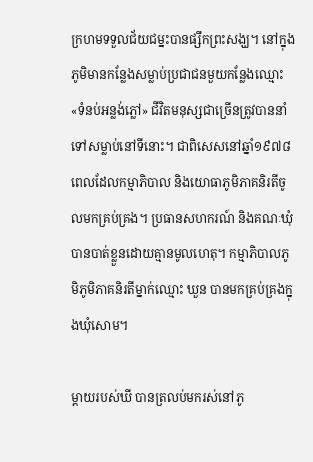ក្រហមទទួលជ័យជម្នះបានផ្សឹកព្រះសង្ឃ។ នៅក្នុងភូមិមានកន្លែងសម្លាប់ប្រជាជនមួយកន្លែងឈ្មោះ «ទំនប់អន្លង់ភ្លៅ» ជីវិតមនុស្សជាច្រើនត្រូវបាននាំទៅសម្លាប់នៅទីនោះ។ ជាពិសេសនៅឆ្នាំ១៩៧៨ ពេលដែលកម្មាភិបាល និងយោធាភូមិភាគនិរតីចូលមកគ្រប់គ្រង។ ប្រធានសហករណ៍ និងគណៈឃុំបានបាត់ខ្លួនដោយគ្មានមូលហេតុ។ កម្មាភិបាលភូមិភូមិភាគនិរតីម្នាក់ឈ្មោះ ឃួន បានមកគ្រប់គ្រងក្នុងឃុំសោម។

ម្តាយរបស់ឃី បានត្រលប់មករស់នៅភូ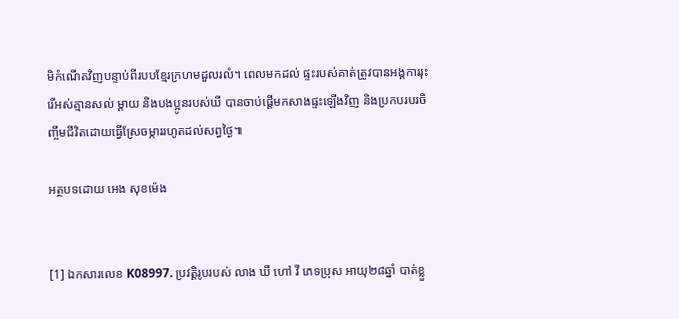មិកំណើតវិញបន្ទាប់ពីរបបខ្មែរក្រហមដួលរលំ។ ពេលមកដល់ ផ្ទះរបស់គាត់ត្រូវបានអង្គការរុះរើអស់គ្មានសល់ ម្តាយ និងបងប្អូនរបស់ឃី បានចាប់ផ្តើមកសាងផ្ទះឡើងវិញ និងប្រកបរបរចិញ្ចឹមជីវិតដោយធ្វើស្រែចម្ការរហូតដល់សព្វថ្ងៃ៕

អត្ថបទដោយ អេង សុខម៉េង


[1] ឯកសារលេខ K08997. ប្រវត្តិរូបរបស់ លាង ឃី ហៅ វី ភេទប្រុស អាយុ២៨ឆ្នាំ បាត់ខ្លួ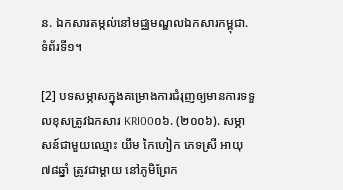ន. ឯកសារតម្កល់នៅមជ្ឈមណ្ឌលឯកសារកម្ពុជា. ទំព័រទី១។

[2] បទសម្ភាសក្នុងគម្រោងការជំរុញឲ្យមានការទទួលខុសត្រូវឯកសារ KRI00០៦. (២០០៦). សម្ភាសន៍ជាមួយឈ្មោះ យឹម កៃហៀក ភេទស្រី អាយុ៧៨ឆ្នាំ ត្រូវជាម្តាយ នៅភូមិព្រែក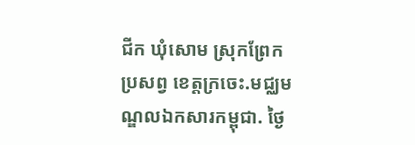ជីក ឃុំសោម ស្រុកព្រែកប្រសព្វ ខេត្តក្រចេះ.មជ្ឈមណ្ឌលឯកសារកម្ពុជា. ថ្ងៃ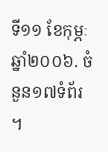ទី១១ ខែកុម្ភៈ ឆ្នាំ២០០៦. ចំនួន១៧ទំព័រ ។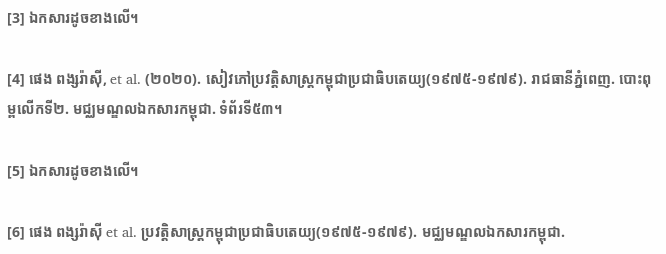[3] ឯកសារដូចខាងលើ។

[4] ផេង ពង្សរ៉ាស៊ី, et al. (២០២០). សៀវភៅប្រវត្តិសាស្ត្រកម្ពុជាប្រជាធិបតេយ្យ(១៩៧៥-១៩៧៩). រាជធានីភ្នំពេញ. បោះពុម្ពលើកទី២. មជ្ឈមណ្ឌលឯកសារកម្ពុជា. ទំព័រទី៥៣។

[5] ឯកសារដូចខាងលើ។

[6] ផេង ពង្សរ៉ាស៊ី et al. ប្រវត្តិសាស្រ្តកម្ពុជាប្រជាធិបតេយ្យ(១៩៧៥-១៩៧៩). មជ្ឈមណ្ឌលឯកសារកម្ពុជា.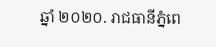ឆ្នាំ ២០២០. រាជធានីភ្នំពេ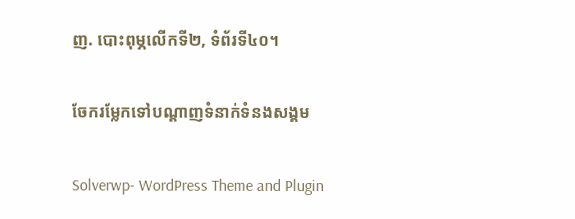ញ. បោះពុម្ភលើកទី២, ទំព័រទី៤០។

ចែករម្លែកទៅបណ្តាញទំនាក់ទំនងសង្គម

Solverwp- WordPress Theme and Plugin